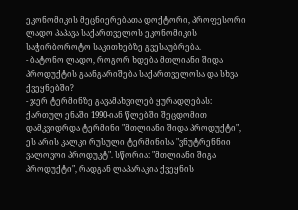ეკონომიკის მეცნიერებათა დოქტორი, პროფესორი ლადო პაპავა საქართველოს ეკონომიკის საჭირბოროტო საკითხებზე გვესაუბრება.
- ბატონო ლადო, როგორ ხდება მთლიანი შიდა პროდუქტის გაანგარიშება საქართველოსა და სხვა ქვეყნებში?
- ჯერ ტერმინზე გავამახვილებ ყურადღებას: ქართულ ენაში 1990-იან წლებში შეცდომით დამკვიდრდა ტერმინი "მთლიანი შიდა პროდუქტი", ეს არის კალკი რუსული ტერმინისა "ვნუტრენნიი ვალოვოი პროდუკტ". სწორია: "მთლიანი შიგა პროდუქტი", რადგან ლაპარაკია ქვეყნის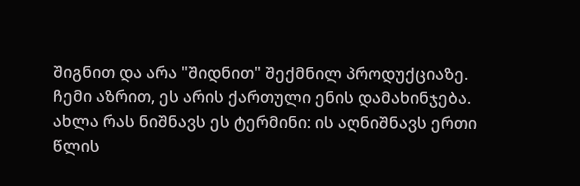შიგნით და არა "შიდნით" შექმნილ პროდუქციაზე. ჩემი აზრით, ეს არის ქართული ენის დამახინჯება. ახლა რას ნიშნავს ეს ტერმინი: ის აღნიშნავს ერთი წლის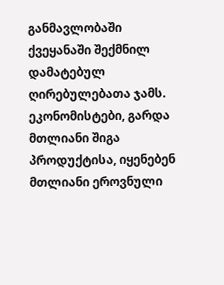განმავლობაში ქვეყანაში შექმნილ დამატებულ ღირებულებათა ჯამს. ეკონომისტები, გარდა მთლიანი შიგა პროდუქტისა, იყენებენ მთლიანი ეროვნული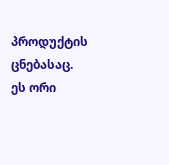პროდუქტის ცნებასაც.
ეს ორი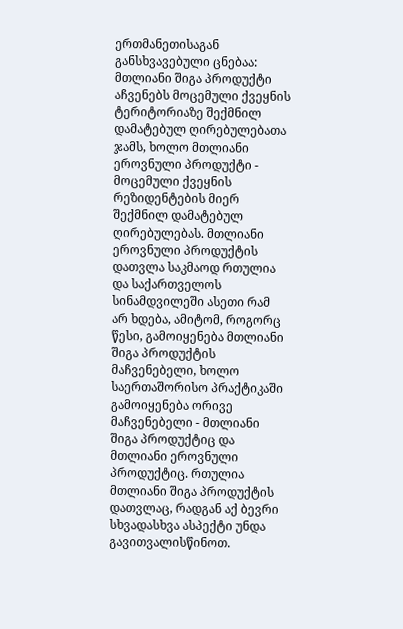ერთმანეთისაგან განსხვავებული ცნებაა: მთლიანი შიგა პროდუქტი აჩვენებს მოცემული ქვეყნის ტერიტორიაზე შექმნილ დამატებულ ღირებულებათა ჯამს, ხოლო მთლიანი ეროვნული პროდუქტი - მოცემული ქვეყნის რეზიდენტების მიერ შექმნილ დამატებულ ღირებულებას. მთლიანი ეროვნული პროდუქტის დათვლა საკმაოდ რთულია და საქართველოს სინამდვილეში ასეთი რამ არ ხდება, ამიტომ, როგორც წესი, გამოიყენება მთლიანი შიგა პროდუქტის მაჩვენებელი, ხოლო საერთაშორისო პრაქტიკაში გამოიყენება ორივე მაჩვენებელი - მთლიანი შიგა პროდუქტიც და მთლიანი ეროვნული პროდუქტიც. რთულია მთლიანი შიგა პროდუქტის დათვლაც, რადგან აქ ბევრი სხვადასხვა ასპექტი უნდა გავითვალისწინოთ.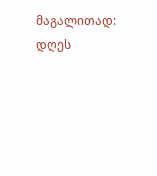მაგალითად: დღეს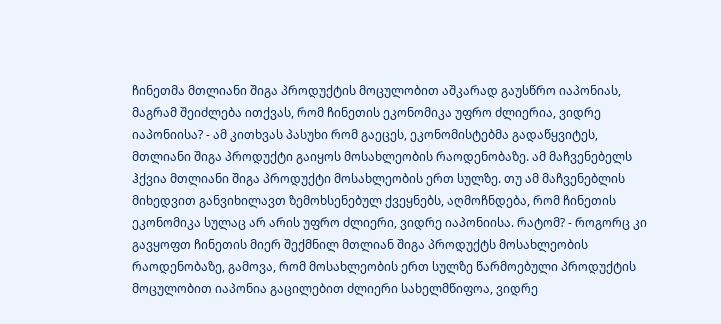ჩინეთმა მთლიანი შიგა პროდუქტის მოცულობით აშკარად გაუსწრო იაპონიას, მაგრამ შეიძლება ითქვას, რომ ჩინეთის ეკონომიკა უფრო ძლიერია, ვიდრე იაპონიისა? - ამ კითხვას პასუხი რომ გაეცეს, ეკონომისტებმა გადაწყვიტეს, მთლიანი შიგა პროდუქტი გაიყოს მოსახლეობის რაოდენობაზე. ამ მაჩვენებელს ჰქვია მთლიანი შიგა პროდუქტი მოსახლეობის ერთ სულზე. თუ ამ მაჩვენებლის მიხედვით განვიხილავთ ზემოხსენებულ ქვეყნებს, აღმოჩნდება, რომ ჩინეთის ეკონომიკა სულაც არ არის უფრო ძლიერი, ვიდრე იაპონიისა. რატომ? - როგორც კი გავყოფთ ჩინეთის მიერ შექმნილ მთლიან შიგა პროდუქტს მოსახლეობის რაოდენობაზე, გამოვა, რომ მოსახლეობის ერთ სულზე წარმოებული პროდუქტის მოცულობით იაპონია გაცილებით ძლიერი სახელმწიფოა, ვიდრე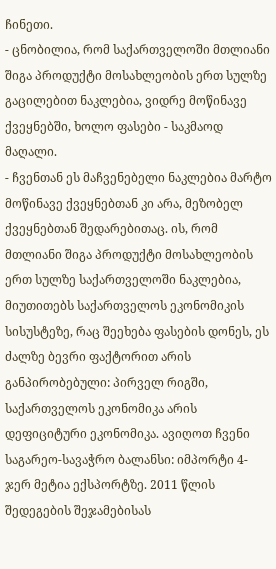ჩინეთი.
- ცნობილია, რომ საქართველოში მთლიანი შიგა პროდუქტი მოსახლეობის ერთ სულზე გაცილებით ნაკლებია, ვიდრე მოწინავე ქვეყნებში, ხოლო ფასები - საკმაოდ მაღალი.
- ჩვენთან ეს მაჩვენებელი ნაკლებია მარტო მოწინავე ქვეყნებთან კი არა, მეზობელ ქვეყნებთან შედარებითაც. ის, რომ მთლიანი შიგა პროდუქტი მოსახლეობის ერთ სულზე საქართველოში ნაკლებია, მიუთითებს საქართველოს ეკონომიკის სისუსტეზე, რაც შეეხება ფასების დონეს, ეს ძალზე ბევრი ფაქტორით არის განპირობებული: პირველ რიგში, საქართველოს ეკონომიკა არის დეფიციტური ეკონომიკა. ავიღოთ ჩვენი საგარეო-სავაჭრო ბალანსი: იმპორტი 4-ჯერ მეტია ექსპორტზე. 2011 წლის შედეგების შეჯამებისას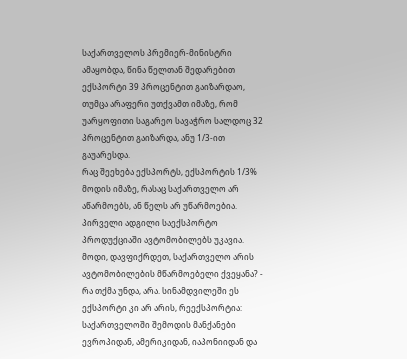საქართველოს პრემიერ-მინისტრი ამაყობდა, წინა წელთან შედარებით ექსპორტი 39 პროცენტით გაიზარდაო, თუმცა არაფერი უთქვამთ იმაზე, რომ უარყოფითი საგარეო სავაჭრო სალდოც 32 პროცენტით გაიზარდა, ანუ 1/3-ით გაუარესდა.
რაც შეეხება ექსპორტს, ექსპორტის 1/3% მოდის იმაზე, რასაც საქართველო არ აწარმოებს, ან წელს არ უწარმოებია. პირველი ადგილი საექსპორტო პროდუქციაში ავტომობილებს უკავია. მოდი, დავფიქრდეთ, საქართველო არის ავტომობილების მწარმოებელი ქვეყანა? - რა თქმა უნდა, არა. სინამდვილეში ეს ექსპორტი კი არ არის, რეექსპორტია: საქართველოში შემოდის მანქანები ევროპიდან, ამერიკიდან, იაპონიიდან და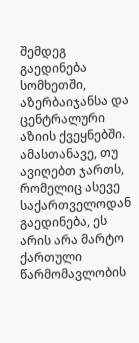შემდეგ გაედინება სომხეთში, აზერბაიჯანსა და ცენტრალური აზიის ქვეყნებში. ამასთანავე, თუ ავიღებთ ჯართს, რომელიც ასევე საქართველოდან გაედინება, ეს არის არა მარტო ქართული წარმომავლობის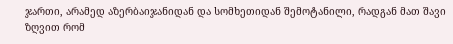ჯართი, არამედ აზერბაიჯანიდან და სომხეთიდან შემოტანილი, რადგან მათ შავი ზღვით რომ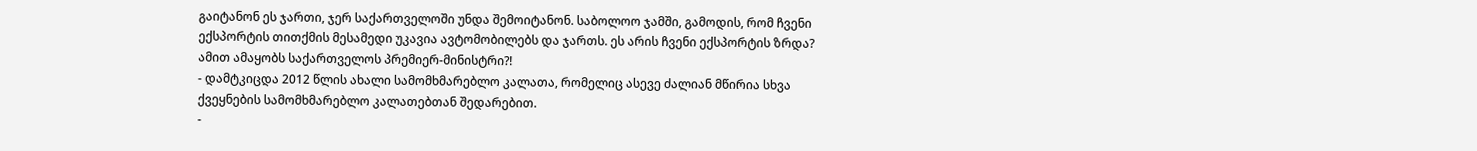გაიტანონ ეს ჯართი, ჯერ საქართველოში უნდა შემოიტანონ. საბოლოო ჯამში, გამოდის, რომ ჩვენი ექსპორტის თითქმის მესამედი უკავია ავტომობილებს და ჯართს. ეს არის ჩვენი ექსპორტის ზრდა? ამით ამაყობს საქართველოს პრემიერ-მინისტრი?!
- დამტკიცდა 2012 წლის ახალი სამომხმარებლო კალათა, რომელიც ასევე ძალიან მწირია სხვა ქვეყნების სამომხმარებლო კალათებთან შედარებით.
-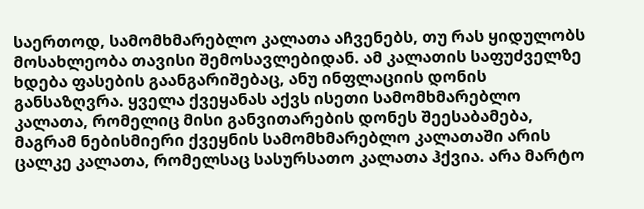საერთოდ, სამომხმარებლო კალათა აჩვენებს, თუ რას ყიდულობს მოსახლეობა თავისი შემოსავლებიდან. ამ კალათის საფუძველზე ხდება ფასების გაანგარიშებაც, ანუ ინფლაციის დონის განსაზღვრა. ყველა ქვეყანას აქვს ისეთი სამომხმარებლო კალათა, რომელიც მისი განვითარების დონეს შეესაბამება, მაგრამ ნებისმიერი ქვეყნის სამომხმარებლო კალათაში არის ცალკე კალათა, რომელსაც სასურსათო კალათა ჰქვია. არა მარტო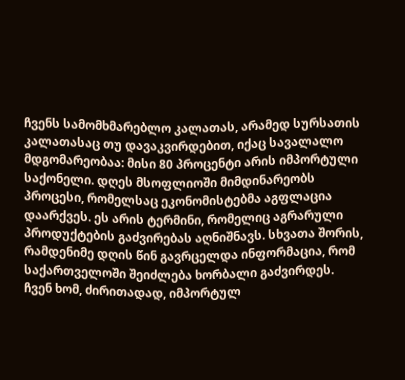ჩვენს სამომხმარებლო კალათას, არამედ სურსათის კალათასაც თუ დავაკვირდებით, იქაც სავალალო მდგომარეობაა: მისი 80 პროცენტი არის იმპორტული საქონელი. დღეს მსოფლიოში მიმდინარეობს პროცესი, რომელსაც ეკონომისტებმა აგფლაცია დაარქვეს. ეს არის ტერმინი, რომელიც აგრარული პროდუქტების გაძვირებას აღნიშნავს. სხვათა შორის, რამდენიმე დღის წინ გავრცელდა ინფორმაცია, რომ საქართველოში შეიძლება ხორბალი გაძვირდეს.
ჩვენ ხომ, ძირითადად, იმპორტულ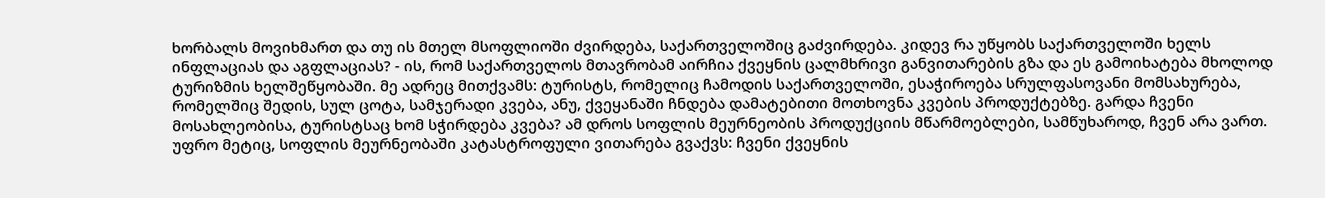ხორბალს მოვიხმართ და თუ ის მთელ მსოფლიოში ძვირდება, საქართველოშიც გაძვირდება. კიდევ რა უწყობს საქართველოში ხელს ინფლაციას და აგფლაციას? - ის, რომ საქართველოს მთავრობამ აირჩია ქვეყნის ცალმხრივი განვითარების გზა და ეს გამოიხატება მხოლოდ ტურიზმის ხელშეწყობაში. მე ადრეც მითქვამს: ტურისტს, რომელიც ჩამოდის საქართველოში, ესაჭიროება სრულფასოვანი მომსახურება, რომელშიც შედის, სულ ცოტა, სამჯერადი კვება, ანუ, ქვეყანაში ჩნდება დამატებითი მოთხოვნა კვების პროდუქტებზე. გარდა ჩვენი მოსახლეობისა, ტურისტსაც ხომ სჭირდება კვება? ამ დროს სოფლის მეურნეობის პროდუქციის მწარმოებლები, სამწუხაროდ, ჩვენ არა ვართ. უფრო მეტიც, სოფლის მეურნეობაში კატასტროფული ვითარება გვაქვს: ჩვენი ქვეყნის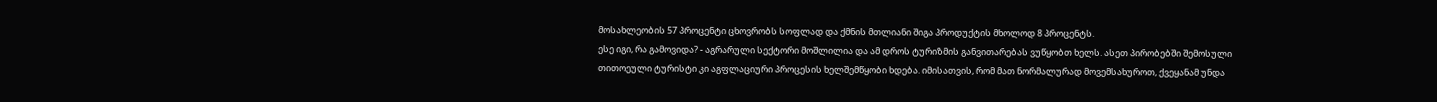მოსახლეობის 57 პროცენტი ცხოვრობს სოფლად და ქმნის მთლიანი შიგა პროდუქტის მხოლოდ 8 პროცენტს.
ესე იგი, რა გამოვიდა? - აგრარული სექტორი მოშლილია და ამ დროს ტურიზმის განვითარებას ვუწყობთ ხელს. ასეთ პირობებში შემოსული თითოეული ტურისტი კი აგფლაციური პროცესის ხელშემწყობი ხდება. იმისათვის, რომ მათ ნორმალურად მოვემსახუროთ, ქვეყანამ უნდა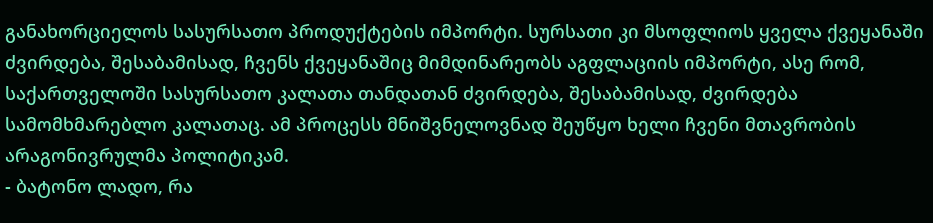განახორციელოს სასურსათო პროდუქტების იმპორტი. სურსათი კი მსოფლიოს ყველა ქვეყანაში ძვირდება, შესაბამისად, ჩვენს ქვეყანაშიც მიმდინარეობს აგფლაციის იმპორტი, ასე რომ, საქართველოში სასურსათო კალათა თანდათან ძვირდება, შესაბამისად, ძვირდება სამომხმარებლო კალათაც. ამ პროცესს მნიშვნელოვნად შეუწყო ხელი ჩვენი მთავრობის არაგონივრულმა პოლიტიკამ.
- ბატონო ლადო, რა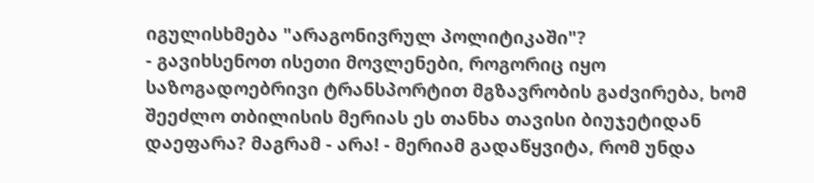იგულისხმება "არაგონივრულ პოლიტიკაში"?
- გავიხსენოთ ისეთი მოვლენები, როგორიც იყო საზოგადოებრივი ტრანსპორტით მგზავრობის გაძვირება, ხომ შეეძლო თბილისის მერიას ეს თანხა თავისი ბიუჯეტიდან დაეფარა? მაგრამ - არა! - მერიამ გადაწყვიტა, რომ უნდა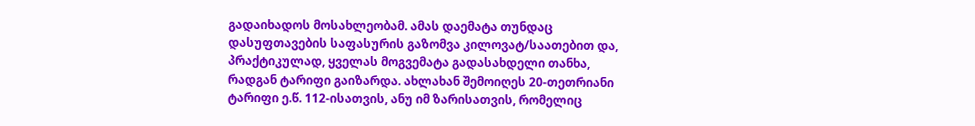გადაიხადოს მოსახლეობამ. ამას დაემატა თუნდაც დასუფთავების საფასურის გაზომვა კილოვატ/საათებით და, პრაქტიკულად, ყველას მოგვემატა გადასახდელი თანხა, რადგან ტარიფი გაიზარდა. ახლახან შემოიღეს 20-თეთრიანი ტარიფი ე.წ. 112-ისათვის, ანუ იმ ზარისათვის, რომელიც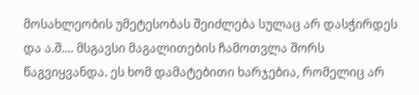მოსახლეობის უმეტესობას შეიძლება სულაც არ დასჭირდეს და ა.შ.... მსგავსი მაგალითების ჩამოთვლა შორს წაგვიყვანდა. ეს ხომ დამატებითი ხარჯებია, რომელიც არ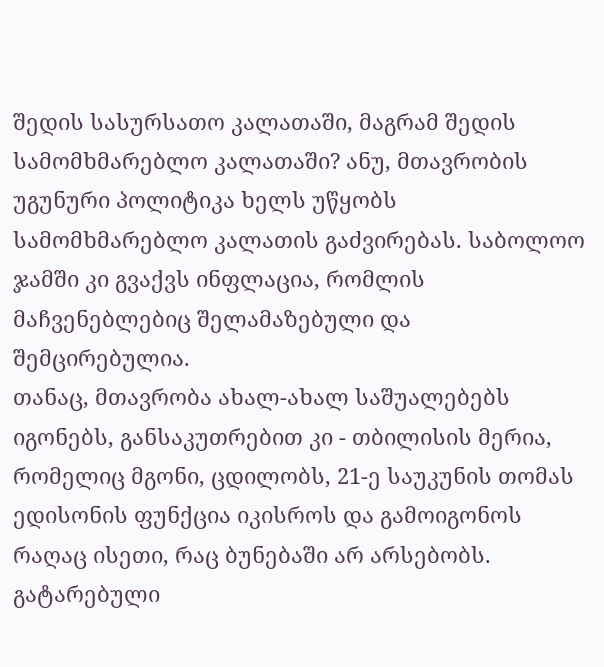შედის სასურსათო კალათაში, მაგრამ შედის სამომხმარებლო კალათაში? ანუ, მთავრობის უგუნური პოლიტიკა ხელს უწყობს სამომხმარებლო კალათის გაძვირებას. საბოლოო ჯამში კი გვაქვს ინფლაცია, რომლის მაჩვენებლებიც შელამაზებული და შემცირებულია.
თანაც, მთავრობა ახალ-ახალ საშუალებებს იგონებს, განსაკუთრებით კი - თბილისის მერია, რომელიც მგონი, ცდილობს, 21-ე საუკუნის თომას ედისონის ფუნქცია იკისროს და გამოიგონოს რაღაც ისეთი, რაც ბუნებაში არ არსებობს. გატარებული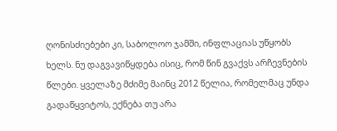ღონისძიებები კი, საბოლოო ჯამში, ინფლაციას უწყობს ხელს. ნუ დაგვავიწყდება ისიც, რომ წინ გვაქვს არჩევნების წლები. ყველაზე მძიმე მაინც 2012 წელია, რომელმაც უნდა გადაწყვიტოს, ექნება თუ არა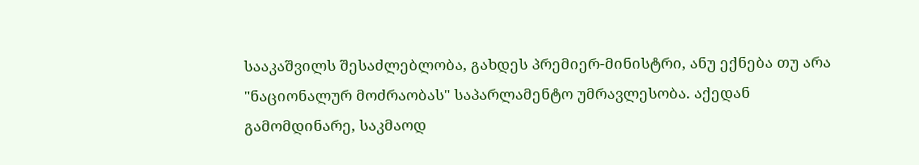სააკაშვილს შესაძლებლობა, გახდეს პრემიერ-მინისტრი, ანუ ექნება თუ არა "ნაციონალურ მოძრაობას" საპარლამენტო უმრავლესობა. აქედან გამომდინარე, საკმაოდ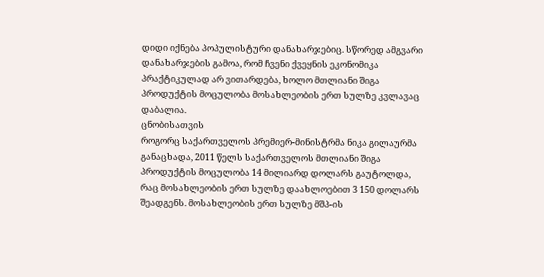დიდი იქნება პოპულისტური დანახარჯებიც. სწორედ ამგვარი დანახარჯების გამოა, რომ ჩვენი ქვეყნის ეკონომიკა პრაქტიკულად არ ვითარდება, ხოლო მთლიანი შიგა პროდუქტის მოცულობა მოსახლეობის ერთ სულზე კვლავაც დაბალია.
ცნობისათვის
როგორც საქართველოს პრემიერ-მინისტრმა ნიკა გილაურმა განაცხადა, 2011 წელს საქართველოს მთლიანი შიგა პროდუქტის მოცულობა 14 მილიარდ დოლარს გაუტოლდა, რაც მოსახლეობის ერთ სულზე დაახლოებით 3 150 დოლარს შეადგენს. მოსახლეობის ერთ სულზე მშპ-ის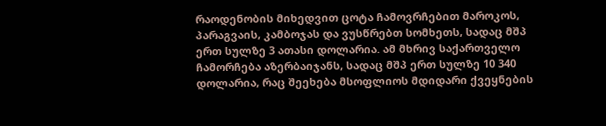რაოდენობის მიხედვით ცოტა ჩამოვრჩებით მაროკოს, პარაგვაის, კამბოჯას და ვუსწრებთ სომხეთს, სადაც მშპ ერთ სულზე 3 ათასი დოლარია. ამ მხრივ საქართველო ჩამორჩება აზერბაიჯანს, სადაც მშპ ერთ სულზე 10 340 დოლარია, რაც შეეხება მსოფლიოს მდიდარი ქვეყნების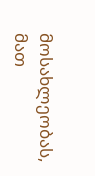მოსახლეობას, მათ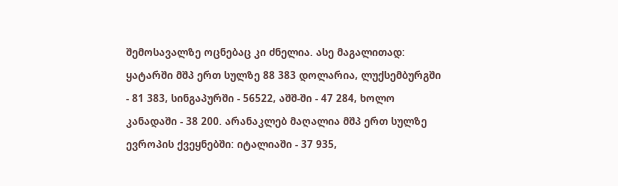შემოსავალზე ოცნებაც კი ძნელია. ასე მაგალითად: ყატარში მშპ ერთ სულზე 88 383 დოლარია, ლუქსემბურგში - 81 383, სინგაპურში - 56522, აშშ-ში - 47 284, ხოლო კანადაში - 38 200. არანაკლებ მაღალია მშპ ერთ სულზე ევროპის ქვეყნებში: იტალიაში - 37 935,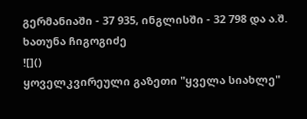გერმანიაში - 37 935, ინგლისში - 32 798 და ა.შ.
ხათუნა ჩიგოგიძე
![]()
ყოველკვირეული გაზეთი "ყველა სიახლე"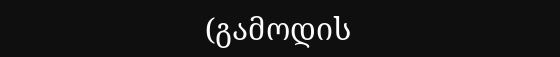(გამოდის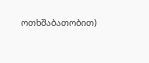ოთხშაბათობით)